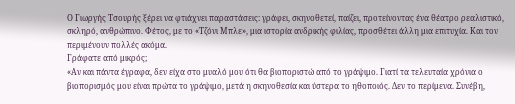Ο Γιωργής Τσουρής ξέρει να φτιάχνει παραστάσεις: γράφει, σκηνοθετεί, παίζει, προτείνοντας ένα θέατρο ρεαλιστικό, σκληρό, ανθρώπινο. Φέτος, με το «Τζόνι Μπλε», μια ιστορία ανδρικής φιλίας, προσθέτει άλλη μια επιτυχία. Και τον περιμένουν πολλές ακόμα.
Γράφατε από μικρός;
«Αν και πάντα έγραφα, δεν είχα στο μυαλό μου ότι θα βιοποριστώ από το γράψιμο. Γιατί τα τελευταία χρόνια ο βιοπορισμός μου είναι πρώτα το γράψιμο, μετά η σκηνοθεσία και ύστερα το ηθοποιός. Δεν το περίμενα. Συνέβη,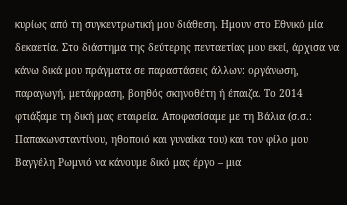κυρίως από τη συγκεντρωτική μου διάθεση. Ημουν στο Εθνικό μία δεκαετία. Στο διάστημα της δεύτερης πενταετίας μου εκεί, άρχισα να κάνω δικά μου πράγματα σε παραστάσεις άλλων: οργάνωση, παραγωγή, μετάφραση, βοηθός σκηνοθέτη ή έπαιζα. Το 2014 φτιάξαμε τη δική μας εταιρεία. Αποφασίσαμε με τη Βάλια (σ.σ.: Παπακωνσταντίνου, ηθοποιό και γυναίκα του) και τον φίλο μου Βαγγέλη Ρωμνιό να κάνουμε δικό μας έργο – μια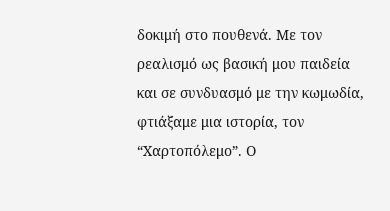δοκιμή στο πουθενά. Με τον ρεαλισμό ως βασική μου παιδεία και σε συνδυασμό με την κωμωδία, φτιάξαμε μια ιστορία, τον “Χαρτοπόλεμο”. Ο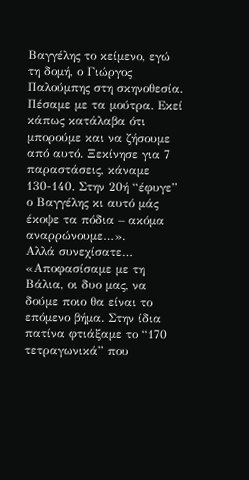Βαγγέλης το κείμενο, εγώ τη δομή, ο Γιώργος Παλούμπης στη σκηνοθεσία. Πέσαμε με τα μούτρα. Εκεί κάπως κατάλαβα ότι μπορούμε και να ζήσουμε από αυτό. Ξεκίνησε για 7 παραστάσεις, κάναμε 130-140. Στην 20ή “έφυγε” ο Βαγγέλης κι αυτό μάς έκοψε τα πόδια – ακόμα αναρρώνουμε…».
Αλλά συνεχίσατε…
«Αποφασίσαμε με τη Βάλια, οι δυο μας, να δούμε ποιο θα είναι το επόμενο βήμα. Στην ίδια πατίνα φτιάξαμε το “170 τετραγωνικά” που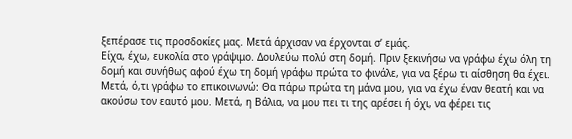ξεπέρασε τις προσδοκίες μας. Μετά άρχισαν να έρχονται σ’ εμάς.
Είχα, έχω, ευκολία στο γράψιμο. Δουλεύω πολύ στη δομή. Πριν ξεκινήσω να γράφω έχω όλη τη δομή και συνήθως αφού έχω τη δομή γράφω πρώτα το φινάλε, για να ξέρω τι αίσθηση θα έχει. Μετά, ό,τι γράφω το επικοινωνώ: Θα πάρω πρώτα τη μάνα μου, για να έχω έναν θεατή και να ακούσω τον εαυτό μου. Μετά, η Βάλια, να μου πει τι της αρέσει ή όχι, να φέρει τις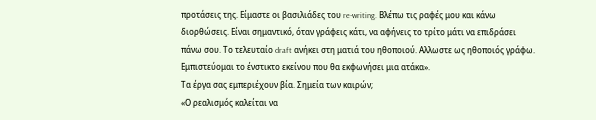προτάσεις της. Είμαστε οι βασιλιάδες του re-writing. Βλέπω τις ραφές μου και κάνω διορθώσεις. Είναι σημαντικό, όταν γράφεις κάτι, να αφήνεις το τρίτο μάτι να επιδράσει πάνω σου. Το τελευταίο draft ανήκει στη ματιά του ηθοποιού. Αλλωστε ως ηθοποιός γράφω. Εμπιστεύομαι το ένστικτο εκείνου που θα εκφωνήσει μια ατάκα».
Τα έργα σας εμπεριέχουν βία. Σημεία των καιρών;
«Ο ρεαλισμός καλείται να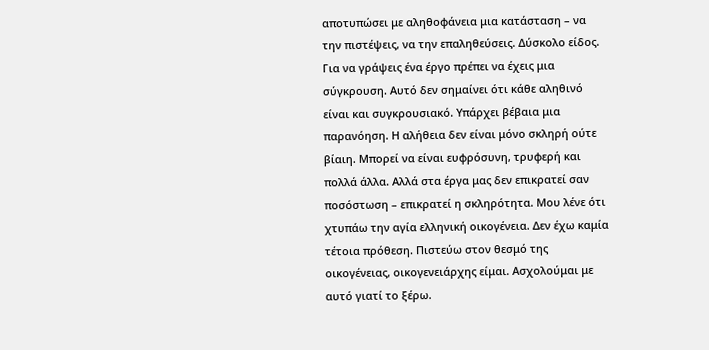αποτυπώσει με αληθοφάνεια μια κατάσταση – να την πιστέψεις, να την επαληθεύσεις. Δύσκολο είδος. Για να γράψεις ένα έργο πρέπει να έχεις μια σύγκρουση. Αυτό δεν σημαίνει ότι κάθε αληθινό είναι και συγκρουσιακό. Υπάρχει βέβαια μια παρανόηση. Η αλήθεια δεν είναι μόνο σκληρή ούτε βίαιη. Μπορεί να είναι ευφρόσυνη, τρυφερή και πολλά άλλα. Αλλά στα έργα μας δεν επικρατεί σαν ποσόστωση – επικρατεί η σκληρότητα. Μου λένε ότι χτυπάω την αγία ελληνική οικογένεια. Δεν έχω καμία τέτοια πρόθεση. Πιστεύω στον θεσμό της οικογένειας, οικογενειάρχης είμαι. Ασχολούμαι με αυτό γιατί το ξέρω.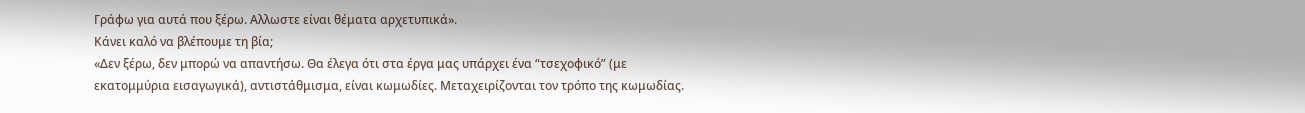Γράφω για αυτά που ξέρω. Αλλωστε είναι θέματα αρχετυπικά».
Κάνει καλό να βλέπουμε τη βία;
«Δεν ξέρω, δεν μπορώ να απαντήσω. Θα έλεγα ότι στα έργα μας υπάρχει ένα “τσεχοφικό” (με εκατομμύρια εισαγωγικά), αντιστάθμισμα, είναι κωμωδίες. Μεταχειρίζονται τον τρόπο της κωμωδίας.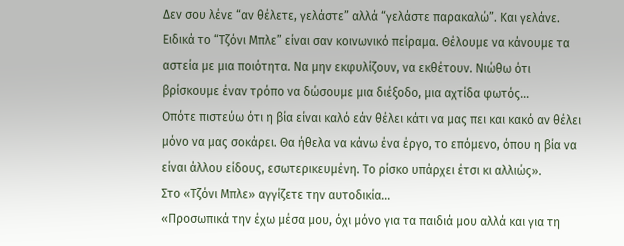Δεν σου λένε “αν θέλετε, γελάστε” αλλά “γελάστε παρακαλώ”. Και γελάνε. Ειδικά το “Τζόνι Μπλε” είναι σαν κοινωνικό πείραμα. Θέλουμε να κάνουμε τα αστεία με μια ποιότητα. Να μην εκφυλίζουν, να εκθέτουν. Νιώθω ότι βρίσκουμε έναν τρόπο να δώσουμε μια διέξοδο, μια αχτίδα φωτός…
Οπότε πιστεύω ότι η βία είναι καλό εάν θέλει κάτι να μας πει και κακό αν θέλει μόνο να μας σοκάρει. Θα ήθελα να κάνω ένα έργο, το επόμενο, όπου η βία να είναι άλλου είδους, εσωτερικευμένη. Το ρίσκο υπάρχει έτσι κι αλλιώς».
Στο «Τζόνι Μπλε» αγγίζετε την αυτοδικία…
«Προσωπικά την έχω μέσα μου, όχι μόνο για τα παιδιά μου αλλά και για τη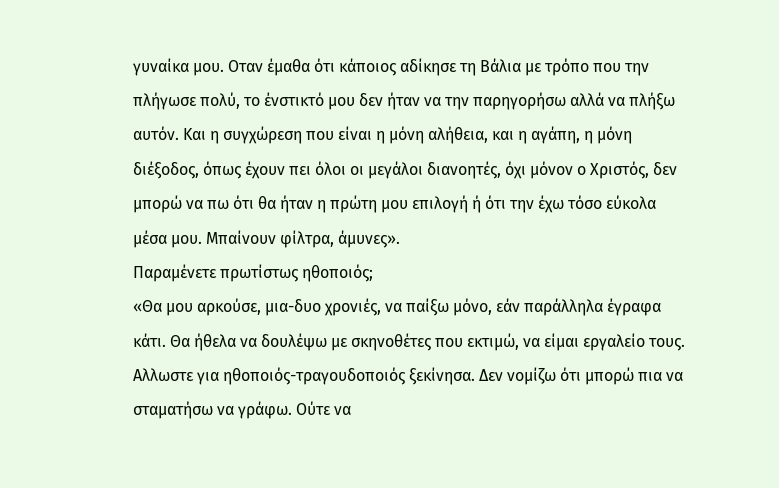γυναίκα μου. Οταν έμαθα ότι κάποιος αδίκησε τη Βάλια με τρόπο που την πλήγωσε πολύ, το ένστικτό μου δεν ήταν να την παρηγορήσω αλλά να πλήξω αυτόν. Και η συγχώρεση που είναι η μόνη αλήθεια, και η αγάπη, η μόνη διέξοδος, όπως έχουν πει όλοι οι μεγάλοι διανοητές, όχι μόνον ο Χριστός, δεν μπορώ να πω ότι θα ήταν η πρώτη μου επιλογή ή ότι την έχω τόσο εύκολα μέσα μου. Μπαίνουν φίλτρα, άμυνες».
Παραμένετε πρωτίστως ηθοποιός;
«Θα μου αρκούσε, μια-δυο χρονιές, να παίξω μόνο, εάν παράλληλα έγραφα κάτι. Θα ήθελα να δουλέψω με σκηνοθέτες που εκτιμώ, να είμαι εργαλείο τους. Αλλωστε για ηθοποιός-τραγουδοποιός ξεκίνησα. Δεν νομίζω ότι μπορώ πια να σταματήσω να γράφω. Ούτε να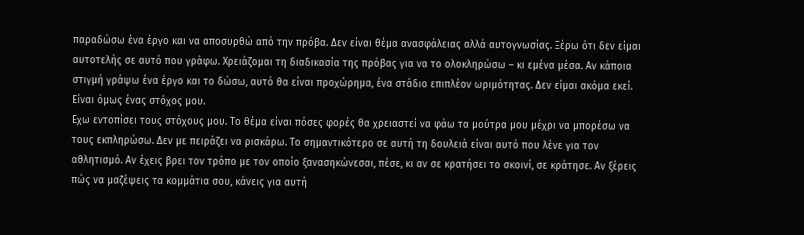παραδώσω ένα έργο και να αποσυρθώ από την πρόβα. Δεν είναι θέμα ανασφάλειας αλλά αυτογνωσίας. Ξέρω ότι δεν είμαι αυτοτελής σε αυτό που γράφω. Χρειάζομαι τη διαδικασία της πρόβας για να το ολοκληρώσω – κι εμένα μέσα. Αν κάποια στιγμή γράψω ένα έργο και το δώσω, αυτό θα είναι προχώρημα, ένα στάδιο επιπλέον ωριμότητας. Δεν είμαι ακόμα εκεί. Είναι όμως ένας στόχος μου.
Εχω εντοπίσει τους στόχους μου. Το θέμα είναι πόσες φορές θα χρειαστεί να φάω τα μούτρα μου μέχρι να μπορέσω να τους εκπληρώσω. Δεν με πειράζει να ρισκάρω. Το σημαντικότερο σε αυτή τη δουλειά είναι αυτό που λένε για τον αθλητισμό. Αν έχεις βρει τον τρόπο με τον οποίο ξανασηκώνεσαι, πέσε, κι αν σε κρατήσει το σκοινί, σε κράτησε. Αν ξέρεις πώς να μαζέψεις τα κομμάτια σου, κάνεις για αυτή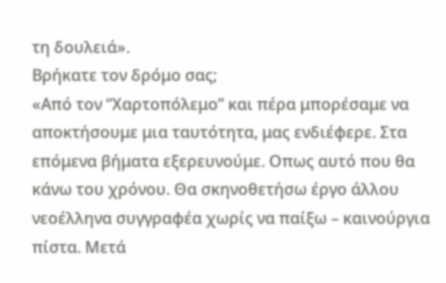τη δουλειά».
Βρήκατε τον δρόμο σας;
«Από τον “Χαρτοπόλεμο” και πέρα μπορέσαμε να αποκτήσουμε μια ταυτότητα, μας ενδιέφερε. Στα επόμενα βήματα εξερευνούμε. Οπως αυτό που θα κάνω του χρόνου. Θα σκηνοθετήσω έργο άλλου νεοέλληνα συγγραφέα χωρίς να παίξω – καινούργια πίστα. Μετά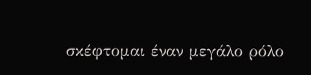σκέφτομαι έναν μεγάλο ρόλο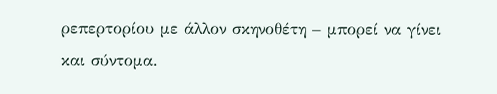ρεπερτορίου με άλλον σκηνοθέτη – μπορεί να γίνει και σύντομα.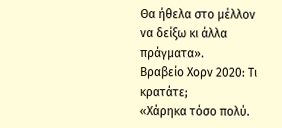Θα ήθελα στο μέλλον να δείξω κι άλλα πράγματα».
Βραβείο Χορν 2020: Τι κρατάτε;
«Χάρηκα τόσο πολύ.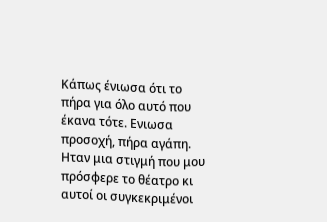Κάπως ένιωσα ότι το πήρα για όλο αυτό που έκανα τότε. Ενιωσα προσοχή, πήρα αγάπη. Ηταν μια στιγμή που μου πρόσφερε το θέατρο κι αυτοί οι συγκεκριμένοι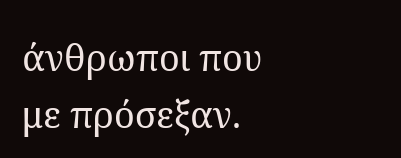άνθρωποι που με πρόσεξαν.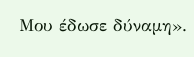Μου έδωσε δύναμη».